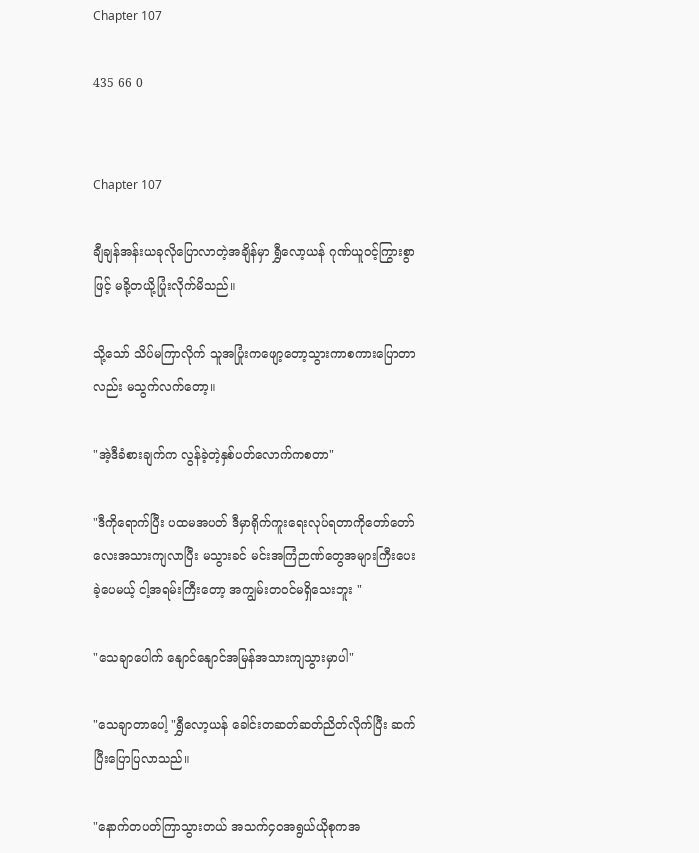Chapter 107

435 66 0


Chapter 107

ချီချန်အန်းယခုလိုပြောလာတဲ့အချိန်မှာ ရွှီလော့ယန် ဂုဏ်ယူ၀င့်ကြွားစွာဖြင့် မခို့တယို့ပြုံးလိုက်မိသည်။

သို့သော် သိပ်မကြာလိုက် သူအပြုံးကဖျော့တော့သွားကာစကားပြောတာလည်း မသွက်လက်တော့။

"အဲ့ဒီခံစားချက်က လွန်ခဲ့တဲ့နှစ်ပတ်လောက်ကစတာ"

"ဒီကိုရောက်ပြီး ပထမအပတ် ဒီမှာရိုက်ကူးရေးလုပ်ရတာကိုတော်တော်လေးအသားကျလာပြီး မသွားခင် မင်းအကြံဉာဏ်တွေအများကြီးပေးခဲ့ပေမယ့် ငါ့အရမ်းကြီးတော့ အကျွမ်းတ၀င်မရှိသေးဘူး "

"သေချာပေါက် နျောင်နျောင်အမြန်အသားကျသွားမှာပါ"

"သေချာတာပေါ့ "ရွှီလော့ယန် ခေါင်းတဆတ်ဆတ်ညိတ်လိုက်ပြီး ဆက်ပြီးပြောပြလာသည်။

"နောက်တပတ်ကြာသွားတယ် အသက်၄၀အရွယ်ယိုစုကအ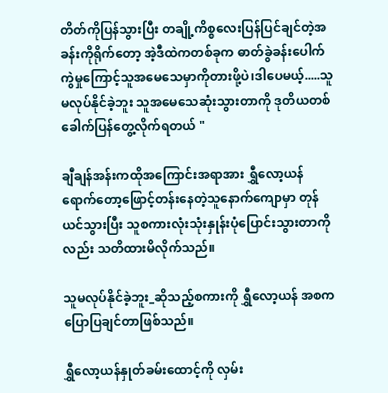တိတ်ကိုပြန်သွားပြီး တချို့ကိစ္စလေးပြန်ပြင်ချင်တဲ့အခန်းကိုရိုက်တော့ အဲ့ဒီထဲကတစ်ခုက ဓာတ်ခွဲခန်းပေါက်ကွဲမှုကြောင့်သူအမေသေမှာကိုတားဖို့ပဲ၊ဒါပေမယ့်.....သူမလုပ်နိုင်ခဲ့ဘူး သူအမေသေဆုံးသွားတာကို ဒုတိယတစ်ခေါက်ပြန်တွေ့လိုက်ရတယ် "

ချီချန်အန်းကထိုအကြောင်းအရာအား ရွှီလော့ယန်ရောက်တော့ဖြောင့်တန်းနေတဲ့သူနောက်ကျောမှာ တုန်ယင်သွားပြီး သူစကားလုံးသုံးနှုန်းပုံပြောင်းသွားတာကိုလည်း သတိထားမိလိုက်သည်။

သူမလုပ်နိုင်ခဲ့ဘူး_ဆိုသည့်စကားကို ရွှီလော့ယန် အစကပြောပြချင်တာဖြစ်သည်။

ရွှီလော့ယန်နှုတ်ခမ်းထောင့်ကို လှမ်း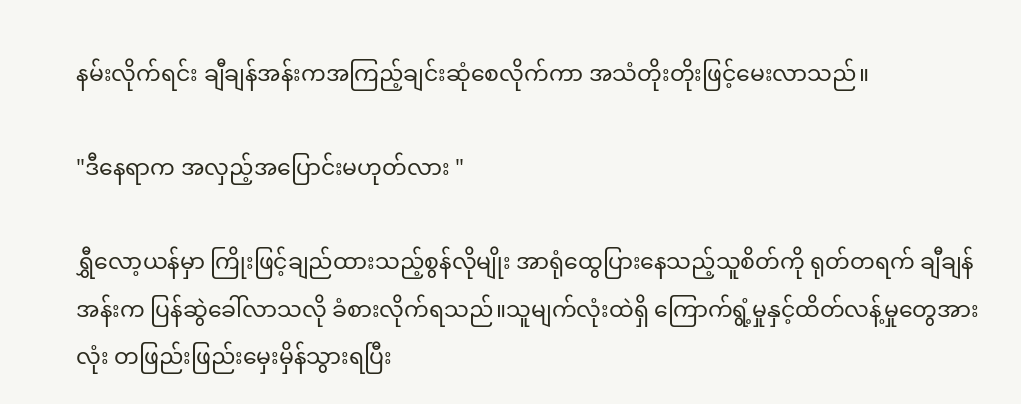နမ်းလိုက်ရင်း ချီချန်အန်းကအကြည့်ချင်းဆုံစေလိုက်ကာ အသံတိုးတိုးဖြင့်မေးလာသည်။

"ဒီနေရာက အလှည့်အပြောင်းမဟုတ်လား "

ရွှီလော့ယန်မှာ ကြိုးဖြင့်ချည်ထားသည့်စွန်လိုမျိုး အာရုံထွေပြားနေသည့်သူစိတ်ကို ရုတ်တရက် ချီချန်အန်းက ပြန်ဆွဲခေါ်လာသလို ခံစားလိုက်ရသည်။သူမျက်လုံးထဲရှိ ကြောက်ရွံ့မှုနှင့်ထိတ်လန့်မှုတွေအားလုံး တဖြည်းဖြည်းမှေးမှိန်သွားရပြီး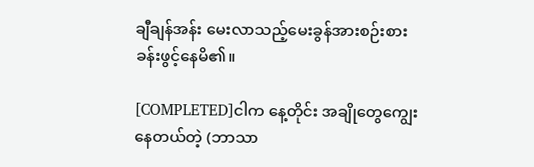ချီချန်အန်း မေးလာသည့်မေးခွန်အားစဉ်းစားခန်းဖွင့်နေမိ၏။

[COMPLETED]ငါက နေ့တိုင်း အချိုတွေကျွေးနေတယ်တဲ့ (ဘာသာ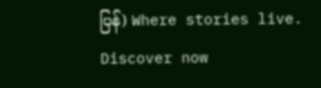ပြန်) Where stories live. Discover now